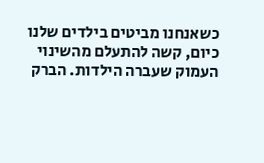כשאנחנו מביטים בילדים שלנו כיום, קשה להתעלם מהשינוי העמוק שעברה הילדות. הברק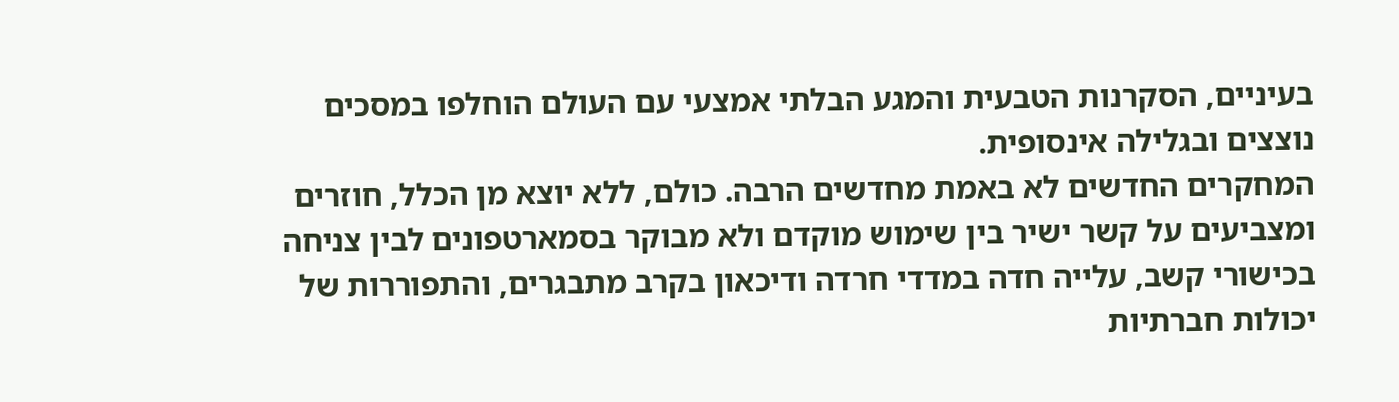בעיניים, הסקרנות הטבעית והמגע הבלתי אמצעי עם העולם הוחלפו במסכים נוצצים ובגלילה אינסופית.
המחקרים החדשים לא באמת מחדשים הרבה. כולם, ללא יוצא מן הכלל, חוזרים ומצביעים על קשר ישיר בין שימוש מוקדם ולא מבוקר בסמארטפונים לבין צניחה בכישורי קשב, עלייה חדה במדדי חרדה ודיכאון בקרב מתבגרים, והתפוררות של יכולות חברתיות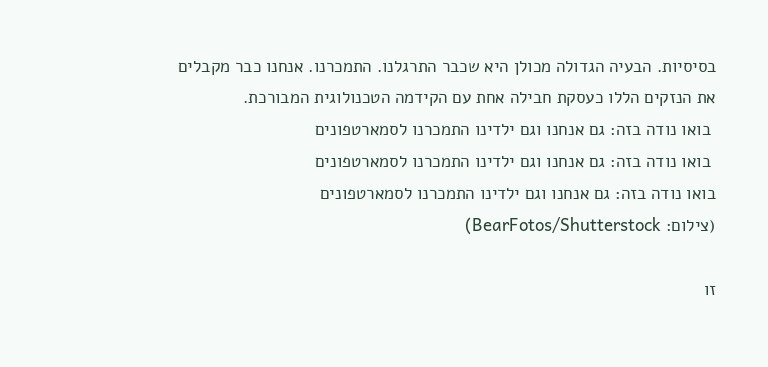בסיסיות. הבעיה הגדולה מכולן היא שכבר התרגלנו. התמכרנו. אנחנו כבר מקבלים את הנזקים הללו כעסקת חבילה אחת עם הקידמה הטכנולוגית המבורכת.
 בואו נודה בזה: גם אנחנו וגם ילדינו התמכרנו לסמארטפונים
 בואו נודה בזה: גם אנחנו וגם ילדינו התמכרנו לסמארטפונים
בואו נודה בזה: גם אנחנו וגם ילדינו התמכרנו לסמארטפונים
(צילום: BearFotos/Shutterstock)

זו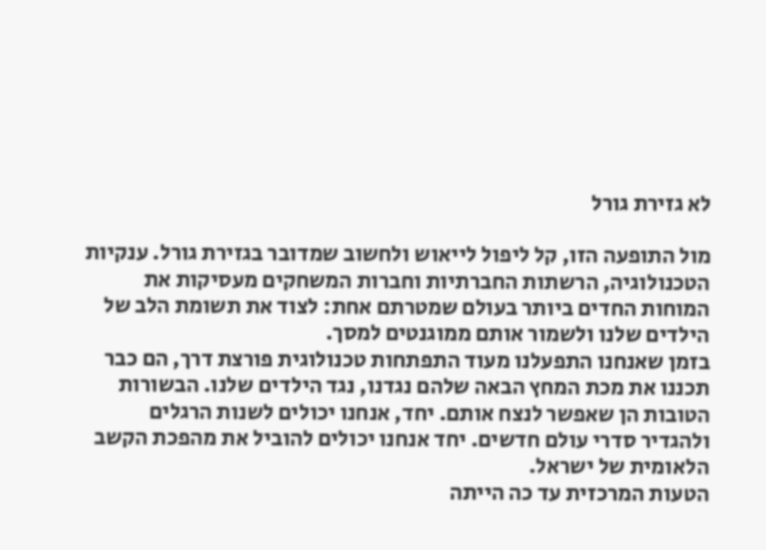לא גזירת גורל

מול התופעה הזו, קל ליפול לייאוש ולחשוב שמדובר בגזירת גורל. ענקיות הטכנולוגיה, הרשתות החברתיות וחברות המשחקים מעסיקות את המוחות החדים ביותר בעולם שמטרתם אחת: לצוד את תשומת הלב של הילדים שלנו ולשמור אותם ממוגנטים למסך.
בזמן שאנחנו התפעלנו מעוד התפתחות טכנולוגית פורצת דרך, הם כבר תכננו את מכת המחץ הבאה שלהם נגדנו, נגד הילדים שלנו. הבשורות הטובות הן שאפשר לנצח אותם. יחד, אנחנו יכולים לשנות הרגלים ולהגדיר סדרי עולם חדשים. יחד אנחנו יכולים להוביל את מהפכת הקשב הלאומית של ישראל.
הטעות המרכזית עד כה הייתה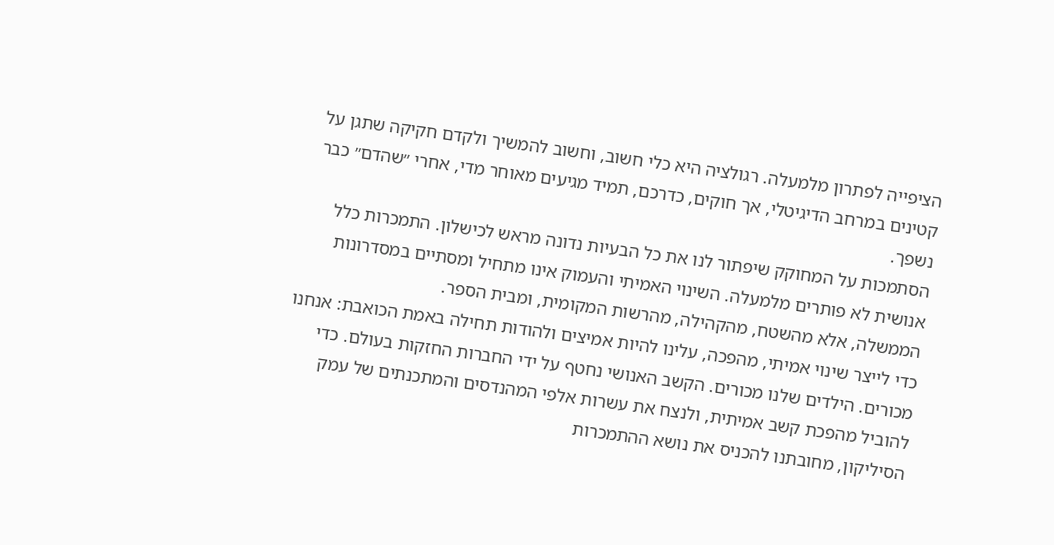הציפייה לפתרון מלמעלה. רגולציה היא כלי חשוב, וחשוב להמשיך ולקדם חקיקה שתגן על קטינים במרחב הדיגיטלי, אך חוקים, כדרכם, תמיד מגיעים מאוחר מדי, אחרי ״שהדם״ כבר נשפך.
הסתמכות על המחוקק שיפתור לנו את כל הבעיות נדונה מראש לכישלון. התמכרות כלל אנושית לא פותרים מלמעלה. השינוי האמיתי והעמוק אינו מתחיל ומסתיים במסדרונות הממשלה, אלא מהשטח, מהקהילה, מהרשות המקומית, ומבית הספר.
כדי לייצר שינוי אמיתי, מהפכה, עלינו להיות אמיצים ולהודות תחילה באמת הכואבת: אנחנו מכורים. הילדים שלנו מכורים. הקשב האנושי נחטף על ידי החברות החזקות בעולם. כדי להוביל מהפכת קשב אמיתית, ולנצח את עשרות אלפי המהנדסים והמתכנתים של עמק הסיליקון, מחובתנו להכניס את נושא ההתמכרות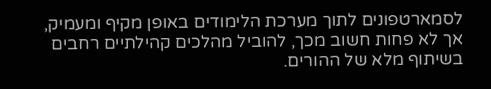לסמארטפונים לתוך מערכת הלימודים באופן מקיף ומעמיק, אך לא פחות חשוב מכך, להוביל מהלכים קהילתיים רחבים בשיתוף מלא של ההורים.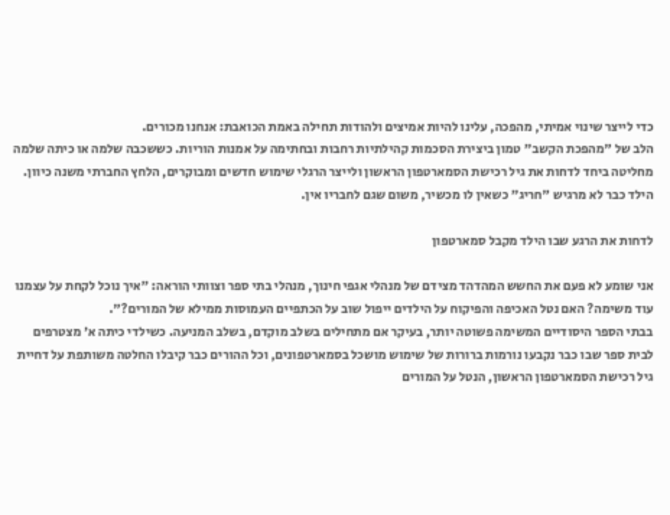כדי לייצר שינוי אמיתי, מהפכה, עלינו להיות אמיצים ולהודות תחילה באמת הכואבת: אנחנו מכורים.
הלב של "מהפכת הקשב" טמון ביצירת הסכמות קהילתיות רחבות ובחתימה על אמנות הוריות. כששכבה שלמה או כיתה שלמה מחליטה ביחד לדחות את גיל רכישת הסמארטפון הראשון ולייצר הרגלי שימוש חדשים ומבוקרים, הלחץ החברתי משנה כיוון. הילד כבר לא מרגיש "חריג" כשאין לו מכשיר, משום שגם לחבריו אין.

לדחות את הרגע שבו הילד מקבל סמארטפון

אני שומע לא פעם את החשש המהדהד מצידם של מנהלי אגפי חינוך, מנהלי בתי ספר וצוותי הוראה: "איך נוכל לקחת על עצמנו עוד משימה? האם נטל האכיפה והפיקוח על הילדים ייפול שוב על הכתפיים העמוסות ממילא של המורים?".
בבתי הספר היסודיים המשימה פשוטה יותר, בעיקר אם מתחילים בשלב מוקדם, בשלב המניעה. כשילדי כיתה א׳ מצטרפים לבית ספר שבו כבר נקבעו נורמות ברורות של שימוש מושכל בסמארטפונים, וכל ההורים כבר קיבלו החלטה משותפת על דחיית גיל רכישת הסמארטפון הראשון, הנטל על המורים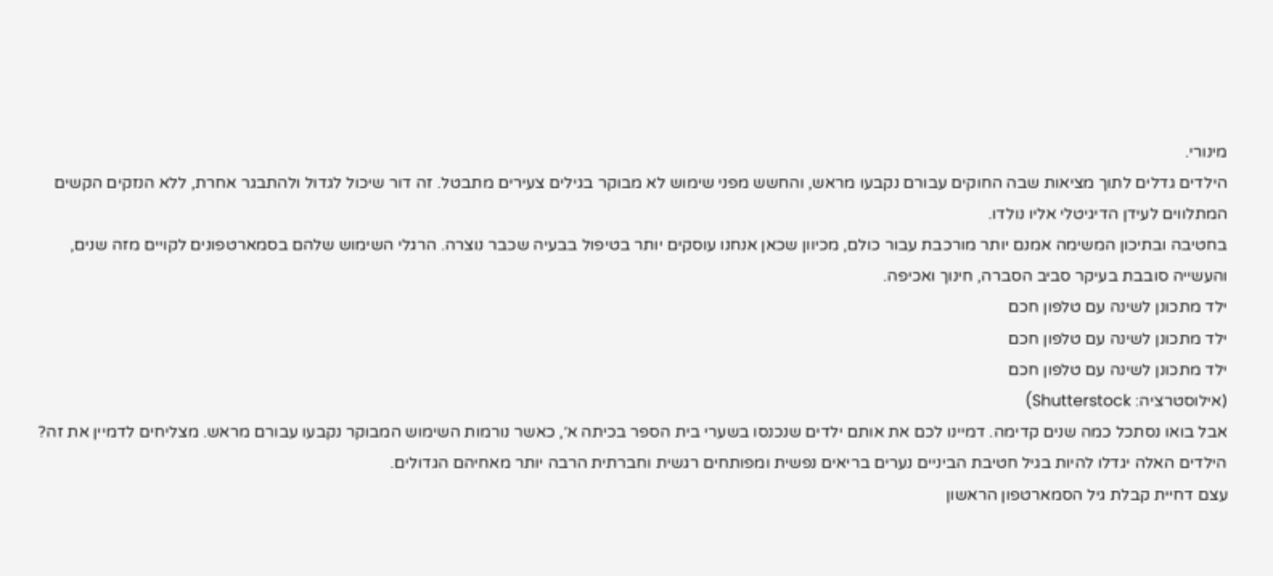מינורי.
הילדים גדלים לתוך מציאות שבה החוקים עבורם נקבעו מראש, והחשש מפני שימוש לא מבוקר בגילים צעירים מתבטל. זה דור שיכול לגדול ולהתבגר אחרת, ללא הנזקים הקשים המתלווים לעידן הדיגיטלי אליו נולדו.
בחטיבה ובתיכון המשימה אמנם יותר מורכבת עבור כולם, מכיוון שכאן אנחנו עוסקים יותר בטיפול בבעיה שכבר נוצרה. הרגלי השימוש שלהם בסמארטפונים לקויים מזה שנים, והעשייה סובבת בעיקר סביב הסברה, חינוך ואכיפה.
ילד מתכונן לשינה עם טלפון חכם
ילד מתכונן לשינה עם טלפון חכם
ילד מתכונן לשינה עם טלפון חכם
(אילוסטרציה: Shutterstock)
אבל בואו נסתכל כמה שנים קדימה. דמיינו לכם את אותם ילדים שנכנסו בשערי בית הספר בכיתה א׳, כאשר נורמות השימוש המבוקר נקבעו עבורם מראש. מצליחים לדמיין את זה? הילדים האלה יגדלו להיות בגיל חטיבת הביניים נערים בריאים נפשית ומפותחים רגשית וחברתית הרבה יותר מאחיהם הגדולים.
עצם דחיית קבלת גיל הסמארטפון הראשון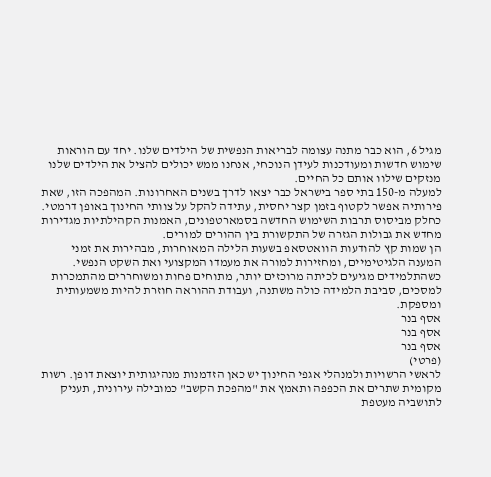מגיל 6, הוא כבר מתנה עצומה לבריאות הנפשית של הילדים שלנו. יחד עם הוראות שימוש חדשות ומעודכנות לעידן הנוכחי, אנחנו ממש יכולים להציל את הילדים שלנו מנזקים שילוו אותם כל החיים.
למעלה מ-150 בתי ספר בישראל כבר יצאו לדרך בשנים האחרונות. המהפכה הזו, שאת פירותיה אפשר לקטוף בזמן קצר יחסית, עתידה להקל על צוותי החינוך באופן דרמטי. כחלק מביסוס תרבות השימוש החדשה בסמארטפונים, האמנות הקהילתיות מגדירות מחדש את גבולות הגזרה של התקשורת בין ההורים למורים.
הן שמות קץ להודעות הוואטסאפ בשעות הלילה המאוחרות, מבהירות את זמני המענה הלגיטימיים, ומחזירות למורה את מעמדו המקצועי ואת השקט הנפשי. כשהתלמידים מגיעים לכיתה מרוכזים יותר, מתוחים פחות ומשוחררים מהתמכרות למסכים, סביבת הלמידה כולה משתנה, ועבודת ההוראה חוזרת להיות משמעותית ומספקת.
אסף בנר
אסף בנר
אסף בנר
(פרטי)
לראשי הרשויות ולמנהלי אגפי החינוך יש כאן הזדמנות מנהיגותית יוצאת דופן. רשות מקומית שתרים את הכפפה ותאמץ את "מהפכת הקשב" כמובילה עירונית, תעניק לתושביה מעטפת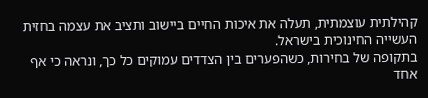קהילתית עוצמתית, תעלה את איכות החיים ביישוב ותציב את עצמה בחזית העשייה החינוכית בישראל.
בתקופה של בחירות, כשהפערים בין הצדדים עמוקים כל כך, ונראה כי אף אחד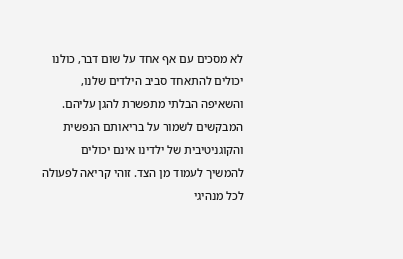לא מסכים עם אף אחד על שום דבר, כולנו יכולים להתאחד סביב הילדים שלנו, והשאיפה הבלתי מתפשרת להגן עליהם.
המבקשים לשמור על בריאותם הנפשית והקוגניטיבית של ילדינו אינם יכולים להמשיך לעמוד מן הצד. זוהי קריאה לפעולה לכל מנהיגי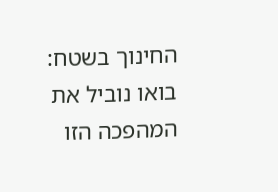החינוך בשטח: בואו נוביל את המהפכה הזו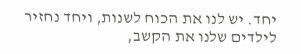יחד. יש לנו את הכוח לשנות, ויחד נחזיר לילדים שלנו את הקשב,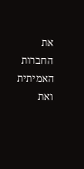את החברות האמיתית ואת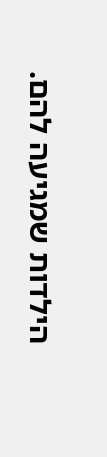הילדות שמגיעה להם.